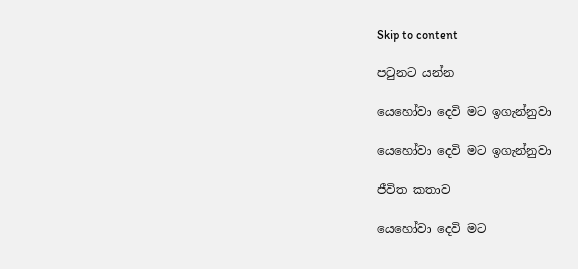Skip to content

පටුනට යන්න

යෙහෝවා දෙවි මට ඉගැන්නුවා

යෙහෝවා දෙවි මට ඉගැන්නුවා

ජීවිත කතාව

යෙහෝවා දෙවි මට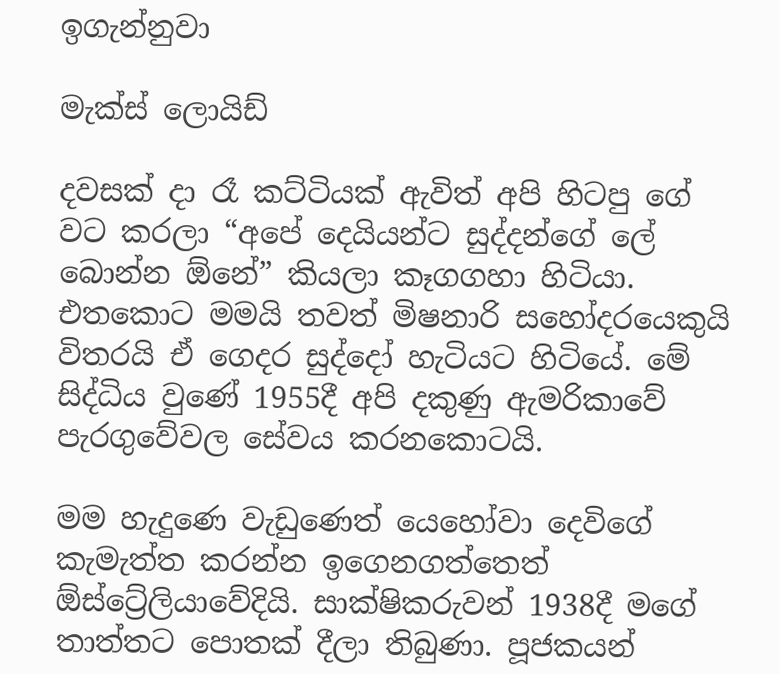ඉගැන්නුවා

මැක්ස් ලොයිඩ්

දවසක් දා රෑ කට්ටියක් ඇවිත් අපි හිටපු ගේ වට කරලා “අපේ දෙයියන්ට සුද්දන්ගේ ලේ බොන්න ඕනේ” කියලා කෑගගහා හිටියා. එතකොට මමයි තවත් මිෂනාරි සහෝදරයෙකුයි විතරයි ඒ ගෙදර සුද්දෝ හැටියට හිටියේ. මේ සිද්ධිය වුණේ 1955දී අපි දකුණු ඇමරිකාවේ පැරගුවේවල සේවය කරනකොටයි.

මම හැදුණෙ වැඩුණෙත් යෙහෝවා දෙවිගේ කැමැත්ත කරන්න ඉගෙනගත්තෙත් ඕස්ට්‍රේලියාවේදියි. සාක්ෂිකරුවන් 1938දී මගේ තාත්තට පොතක් දීලා තිබුණා. පූජකයන්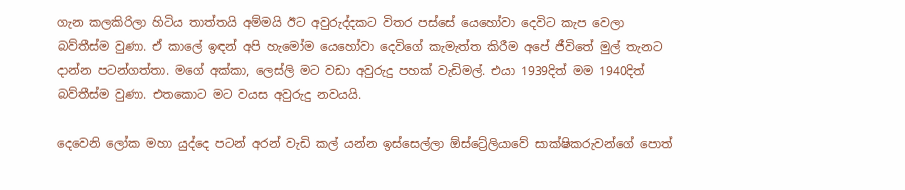ගැන කලකිරිලා හිටිය තාත්තයි අම්මයි ඊට අවුරුද්දකට විතර පස්සේ යෙහෝවා දෙවිට කැප වෙලා බව්තීස්ම වුණා. ඒ කාලේ ඉඳන් අපි හැමෝම යෙහෝවා දෙවිගේ කැමැත්ත කිරීම අපේ ජීවිතේ මුල් තැනට දාන්න පටන්ගත්තා. මගේ අක්කා, ලෙස්ලි මට වඩා අවුරුදු පහක් වැඩිමල්. එයා 1939දිත් මම 1940දිත් බව්තීස්ම වුණා. එතකොට මට වයස අවුරුදු නවයයි.

දෙවෙනි ලෝක මහා යුද්දෙ පටන් අරන් වැඩි කල් යන්න ඉස්සෙල්ලා ඕස්ට්‍රේලියාවේ සාක්ෂිකරුවන්ගේ පොත්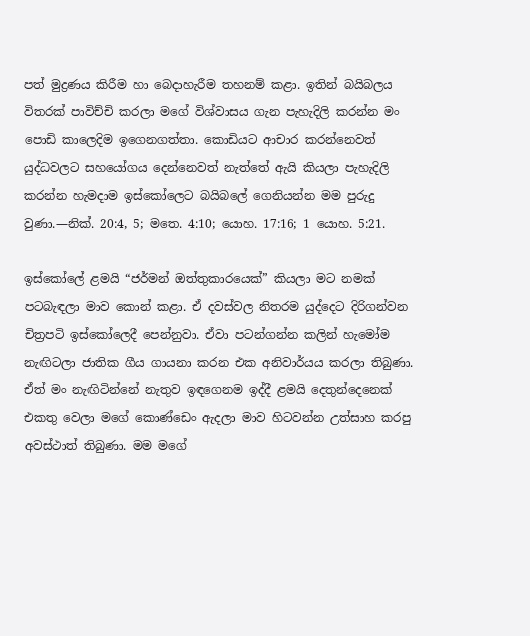පත් මුද්‍රණය කිරීම හා බෙදාහැරීම තහනම් කළා. ඉතින් බයිබලය විතරක් පාවිච්චි කරලා මගේ විශ්වාසය ගැන පැහැදිලි කරන්න මං පොඩි කාලෙදිම ඉගෙනගත්තා. කොඩියට ආචාර කරන්නෙවත් යුද්ධවලට සහයෝගය දෙන්නෙවත් නැත්තේ ඇයි කියලා පැහැදිලි කරන්න හැමදාම ඉස්කෝලෙට බයිබලේ ගෙනියන්න මම පුරුදු වුණා.—නික්. 20:4, 5; මතෙ. 4:10; යොහ. 17:16; 1 යොහ. 5:21.

ඉස්කෝලේ ළමයි “ජර්මන් ඔත්තුකාරයෙක්” කියලා මට නමක් පටබැඳලා මාව කොන් කළා. ඒ දවස්වල නිතරම යුද්දෙට දිරිගන්වන චිත්‍රපටි ඉස්කෝලෙදී පෙන්නුවා. ඒවා පටන්ගන්න කලින් හැමෝම නැඟිටලා ජාතික ගීය ගායනා කරන එක අනිවාර්යය කරලා තිබුණා. ඒත් මං නැඟිටින්නේ නැතුව ඉඳගෙනම ඉද්දී ළමයි දෙතුන්දෙනෙක් එකතු වෙලා මගේ කොණ්ඩෙං ඇදලා මාව හිටවන්න උත්සාහ කරපු අවස්ථාත් තිබුණා. මම මගේ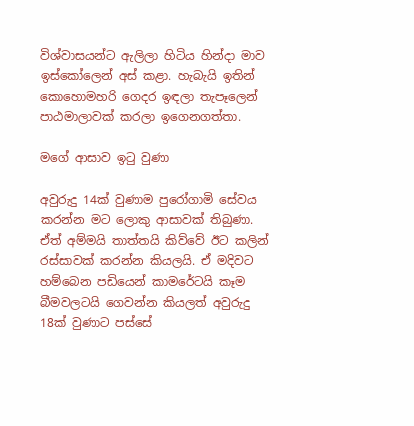විශ්වාසයන්ට ඇලිලා හිටිය හින්දා මාව ඉස්කෝලෙන් අස් කළා. හැබැයි ඉතින් කොහොමහරි ගෙදර ඉඳලා තැපෑලෙන් පාඨමාලාවක් කරලා ඉගෙනගත්තා.

මගේ ආසාව ඉටු වුණා

අවුරුදු 14ක් වුණාම පුරෝගාමි සේවය කරන්න මට ලොකු ආසාවක් තිබුණා. ඒත් අම්මයි තාත්තයි කිව්වේ ඊට කලින් රස්සාවක් කරන්න කියලයි. ඒ මදිවට හම්බෙන පඩියෙන් කාමරේටයි කෑම බීමවලටයි ගෙවන්න කියලත් අවුරුදු 18ක් වුණාට පස්සේ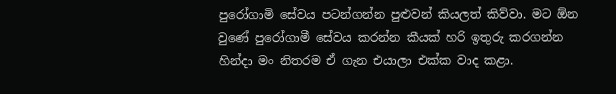පුරෝගාමි සේවය පටන්ගන්න පුළුවන් කියලත් කිව්වා. මට ඕන වුණේ පුරෝගාමී සේවය කරන්න කීයක් හරි ඉතුරු කරගන්න හින්දා මං නිතරම ඒ ගැන එයාලා එක්ක වාද කළා.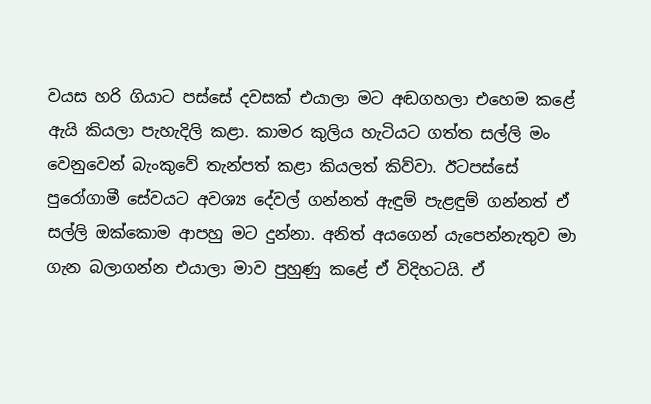වයස හරි ගියාට පස්සේ දවසක් එයාලා මට අඬගහලා එහෙම කළේ ඇයි කියලා පැහැදිලි කළා. කාමර කුලිය හැටියට ගත්ත සල්ලි මං වෙනුවෙන් බැංකුවේ තැන්පත් කළා කියලත් කිව්වා. ඊටපස්සේ පුරෝගාමී සේවයට අවශ්‍ය දේවල් ගන්නත් ඇඳුම් පැළඳුම් ගන්නත් ඒ සල්ලි ඔක්කොම ආපහු මට දුන්නා. අනිත් අයගෙන් යැපෙන්නැතුව මා ගැන බලාගන්න එයාලා මාව පුහුණු කළේ ඒ විදිහටයි. ඒ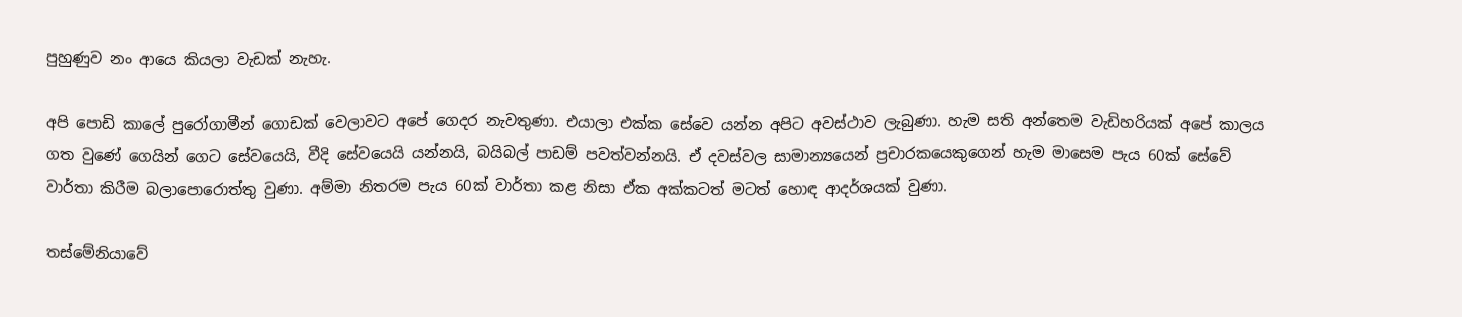පුහුණුව නං ආයෙ කියලා වැඩක් නැහැ.

අපි පොඩි කාලේ පුරෝගාමීන් ගොඩක් වෙලාවට අපේ ගෙදර නැවතුණා. එයාලා එක්ක සේවෙ යන්න අපිට අවස්ථාව ලැබුණා. හැම සති අන්තෙම වැඩිහරියක් අපේ කාලය ගත වුණේ ගෙයින් ගෙට සේවයෙයි, වීදි සේවයෙයි යන්නයි, බයිබල් පාඩම් පවත්වන්නයි. ඒ දවස්වල සාමාන්‍යයෙන් ප්‍රචාරකයෙකුගෙන් හැම මාසෙම පැය 60ක් සේවේ වාර්තා කිරීම බලාපොරොත්තු වුණා. අම්මා නිතරම පැය 60ක් වාර්තා කළ නිසා ඒක අක්කටත් මටත් හොඳ ආදර්ශයක් වුණා.

තස්මේනියාවේ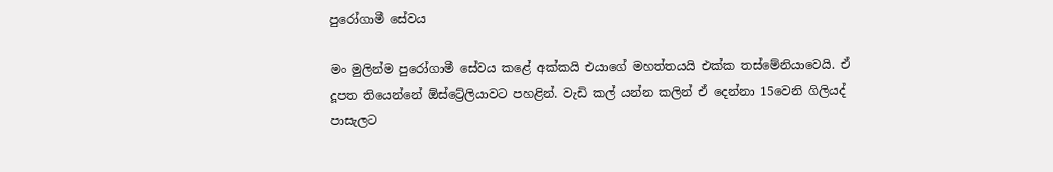පුරෝගාමී සේවය

මං මුලින්ම පුරෝගාමී සේවය කළේ අක්කයි එයාගේ මහත්තයයි එක්ක තස්මේනියාවෙයි. ඒ දූපත තියෙන්නේ ඕස්ට්‍රේලියාවට පහළින්. වැඩි කල් යන්න කලින් ඒ දෙන්නා 15වෙනි ගිලියද් පාසැලට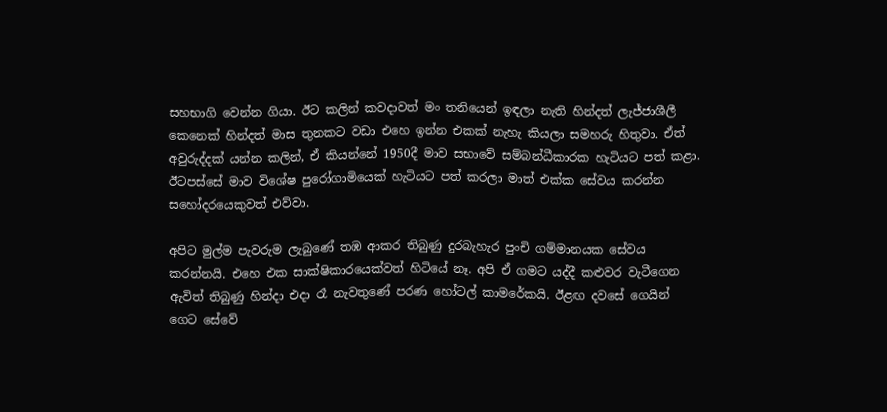සහභාගි වෙන්න ගියා. ඊට කලින් කවදාවත් මං තනියෙන් ඉඳලා නැති හින්දත් ලැජ්ජාශීලී කෙනෙක් හින්දත් මාස තුනකට වඩා එහෙ ඉන්න එකක් නැහැ කියලා සමහරු හිතුවා. ඒත් අවුරුද්දක් යන්න කලින්, ඒ කියන්නේ 1950දී මාව සභාවේ සම්බන්ධීකාරක හැටියට පත් කළා. ඊටපස්සේ මාව විශේෂ පුරෝගාමියෙක් හැටියට පත් කරලා මාත් එක්ක සේවය කරන්න සහෝදරයෙකුවත් එව්වා.

අපිට මුල්ම පැවරුම ලැබුණේ තඹ ආකර තිබුණු දුරබැහැර පුංචි ගම්මානයක සේවය කරන්නයි. එහෙ එක සාක්ෂිකාරයෙක්වත් හිටියේ නෑ. අපි ඒ ගමට යද්දී කළුවර වැටීගෙන ඇවිත් තිබුණු හින්දා එදා රෑ නැවතුණේ පරණ හෝටල් කාමරේකයි. ඊළඟ දවසේ ගෙයින් ගෙට සේවේ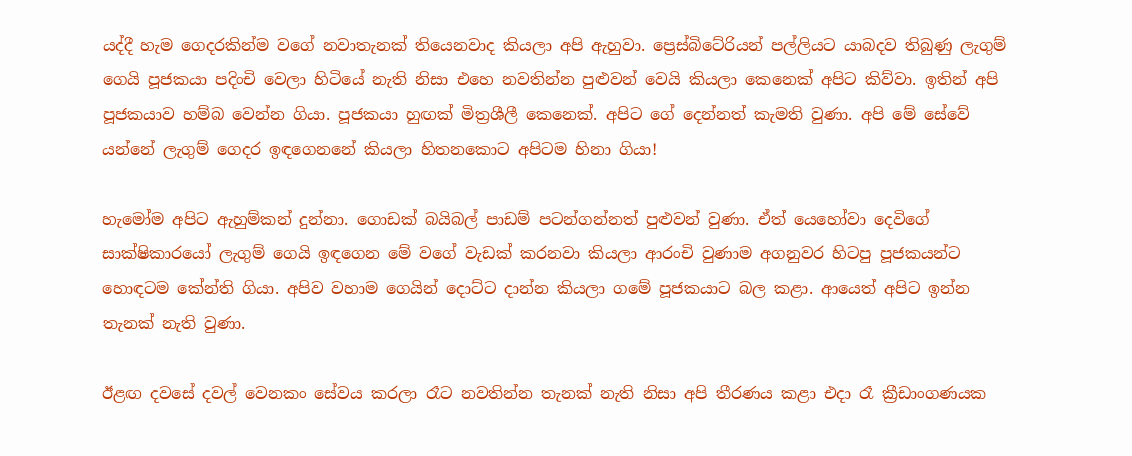යද්දී හැම ගෙදරකින්ම වගේ නවාතැනක් තියෙනවාද කියලා අපි ඇහුවා. ප්‍රෙස්බිටේරියන් පල්ලියට යාබදව තිබුණු ලැගුම් ගෙයි පූජකයා පදිංචි වෙලා හිටියේ නැති නිසා එහෙ නවතින්න පුළුවන් වෙයි කියලා කෙනෙක් අපිට කිව්වා. ඉතින් අපි පූජකයාව හම්බ වෙන්න ගියා. පූජකයා හුඟක් මිත්‍රශීලී කෙනෙක්. අපිට ගේ දෙන්නත් කැමති වුණා. අපි මේ සේවේ යන්නේ ලැගුම් ගෙදර ඉඳගෙනනේ කියලා හිතනකොට අපිටම හිනා ගියා!

හැමෝම අපිට ඇහුම්කන් දුන්නා. ගොඩක් බයිබල් පාඩම් පටන්ගන්නත් පුළුවන් වුණා. ඒත් යෙහෝවා දෙවිගේ සාක්ෂිකාරයෝ ලැගුම් ගෙයි ඉඳගෙන මේ වගේ වැඩක් කරනවා කියලා ආරංචි වුණාම අගනුවර හිටපු පූජකයන්ට හොඳටම කේන්ති ගියා. අපිව වහාම ගෙයින් දොට්ට දාන්න කියලා ගමේ පූජකයාට බල කළා. ආයෙත් අපිට ඉන්න තැනක් නැති වුණා.

ඊළඟ දවසේ දවල් වෙනකං සේවය කරලා රෑට නවතින්න තැනක් නැති නිසා අපි තීරණය කළා එදා රෑ ක්‍රීඩාංගණයක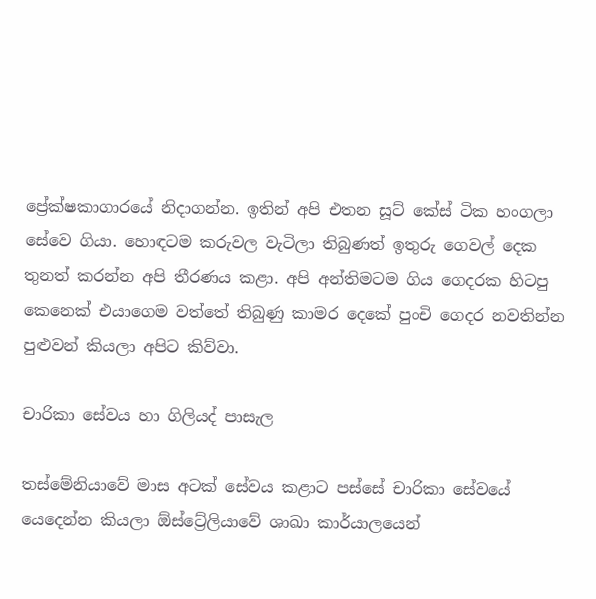ප්‍රේක්ෂකාගාරයේ නිදාගන්න. ඉතින් අපි එතන සූට් කේස් ටික හංගලා සේවෙ ගියා. හොඳටම කරුවල වැටිලා තිබුණත් ඉතුරු ගෙවල් දෙක තුනත් කරන්න අපි තීරණය කළා. අපි අන්තිමටම ගිය ගෙදරක හිටපු කෙනෙක් එයාගෙම වත්තේ තිබුණු කාමර දෙකේ පුංචි ගෙදර නවතින්න පුළුවන් කියලා අපිට කිව්වා.

චාරිකා සේවය හා ගිලියද් පාසැල

තස්මේනියාවේ මාස අටක් සේවය කළාට පස්සේ චාරිකා සේවයේ යෙදෙන්න කියලා ඕස්ට්‍රේලියාවේ ශාඛා කාර්යාලයෙන්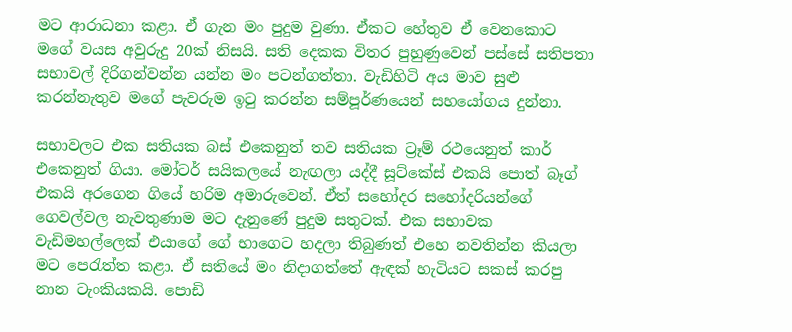මට ආරාධනා කළා. ඒ ගැන මං පුදුම වුණා. ඒකට හේතුව ඒ වෙනකොට මගේ වයස අවුරුදු 20ක් නිසයි. සති දෙකක විතර පුහුණුවෙන් පස්සේ සතිපතා සභාවල් දිරිගන්වන්න යන්න මං පටන්ගත්තා. වැඩිහිටි අය මාව සුළු කරන්නැතුව මගේ පැවරුම ඉටු කරන්න සම්පූර්ණයෙන් සහයෝගය දුන්නා.

සභාවලට එක සතියක බස් එකෙනුත් තව සතියක ට්‍රෑම් රථයෙනුත් කාර් එකෙනුත් ගියා. මෝටර් සයිකලයේ නැඟලා යද්දී සූට්කේස් එකයි පොත් බෑග් එකයි අරගෙන ගියේ හරිම අමාරුවෙන්. ඒත් සහෝදර සහෝදරියන්ගේ ගෙවල්වල නැවතුණාම මට දැනුණේ පුදුම සතුටක්. එක සභාවක වැඩිමහල්ලෙක් එයාගේ ගේ භාගෙට හදලා තිබුණත් එහෙ නවතින්න කියලා මට පෙරැත්ත කළා. ඒ සතියේ මං නිදාගත්තේ ඇඳක් හැටියට සකස් කරපු නාන ටැංකියකයි. පොඩි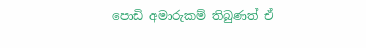පොඩි අමාරුකම් තිබුණත් ඒ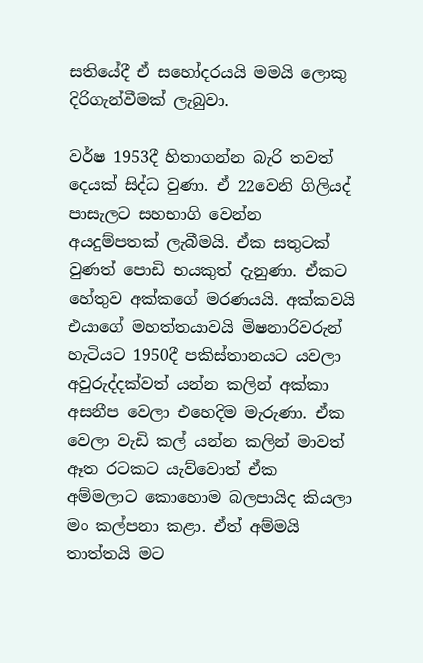සතියේදී ඒ සහෝදරයයි මමයි ලොකු දිරිගැන්වීමක් ලැබුවා.

වර්ෂ 1953දී හිතාගන්න බැරි තවත් දෙයක් සිද්ධ වුණා. ඒ 22වෙනි ගිලියද් පාසැලට සහභාගි වෙන්න අයදුම්පතක් ලැබීමයි. ඒක සතුටක් වුණත් පොඩි භයකුත් දැනුණා. ඒකට හේතුව අක්කගේ මරණයයි. අක්කවයි එයාගේ මහත්තයාවයි මිෂනාරිවරුන් හැටියට 1950දී පකිස්තානයට යවලා අවුරුද්දක්වත් යන්න කලින් අක්කා අසනීප වෙලා එහෙදිම මැරුණා. ඒක වෙලා වැඩි කල් යන්න කලින් මාවත් ඈත රටකට යැව්වොත් ඒක අම්මලාට කොහොම බලපායිද කියලා මං කල්පනා කළා. ඒත් අම්මයි තාත්තයි මට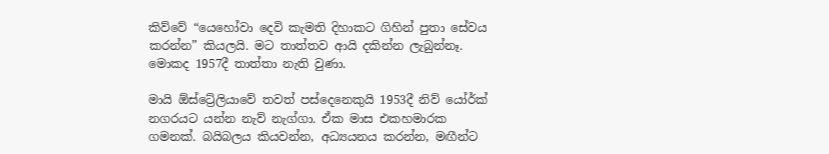කිව්වේ “යෙහෝවා දෙවි කැමති දිහාකට ගිහින් පුතා සේවය කරන්න” කියලයි. මට තාත්තව ආයි දකින්න ලැබුන්නෑ. මොකද 1957දී තාත්තා නැති වුණා.

මායි ඕස්ට්‍රේලියාවේ තවත් පස්දෙනෙකුයි 1953දී නිව් යෝර්ක් නගරයට යන්න නැව් නැග්ගා. ඒක මාස එකහමාරක ගමනක්. බයිබලය කියවන්න, අධ්‍යයනය කරන්න, මඟීන්ට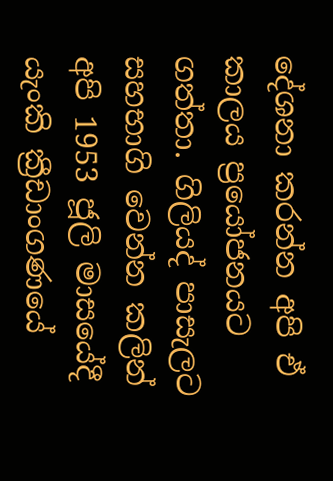දේශනා කරන්න අපි ඒ කාලය ප්‍රයෝජනයට ගත්තා. ගිලියද් පාසැලට සහභාගි වෙන්න කලින් අපි 1953 ජූලි මාසයේදී යැංකි ක්‍රීඩාංගණයේ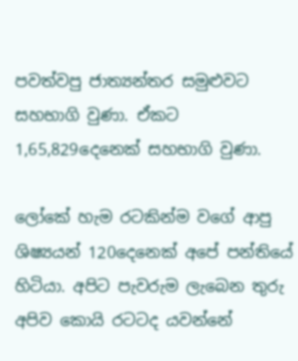පවත්වපු ජාත්‍යන්තර සමුළුවට සහභාගි වුණා. ඒකට 1,65,829දෙනෙක් සහභාගි වුණා.

ලෝකේ හැම රටකින්ම වගේ ආපු ශිෂ්‍යයන් 120දෙනෙක් අපේ පන්තියේ හිටියා. අපිට පැවරුම ලැබෙන තුරු අපිව කොයි රටටද යවන්නේ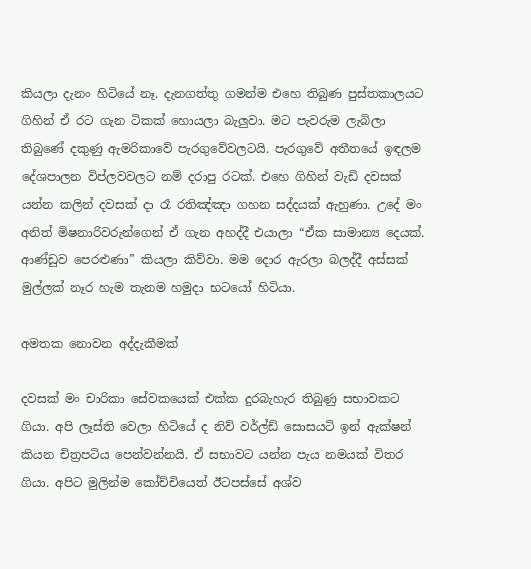කියලා දැනං හිටියේ නෑ. දැනගත්තු ගමන්ම එහෙ තිබුණ පුස්තකාලයට ගිහින් ඒ රට ගැන ටිකක් හොයලා බැලුවා. මට පැවරුම ලැබිලා තිබුණේ දකුණු ඇමරිකාවේ පැරගුවේවලටයි. පැරගුවේ අතීතයේ ඉඳලම දේශපාලන විප්ලවවලට නම් දරාපු රටක්. එහෙ ගිහින් වැඩි දවසක් යන්න කලින් දවසක් දා රෑ රතිඤ්ඤා ගහන සද්දයක් ඇහුණා. උදේ මං අනිත් මිෂනාරිවරුන්ගෙන් ඒ ගැන අහද්දී එයාලා “ඒක සාමාන්‍ය දෙයක්. ආණ්ඩුව පෙරළුණා” කියලා කිව්වා. මම දොර ඇරලා බලද්දී අස්සක් මුල්ලක් නෑර හැම තැනම හමුදා භටයෝ හිටියා.

අමතක නොවන අද්දැකීමක්

දවසක් මං චාරිකා සේවකයෙක් එක්ක දුරබැහැර තිබුණු සභාවකට ගියා. අපි ලෑස්ති වෙලා හිටියේ ද නිව් වර්ල්ඩ් සොසයටි ඉන් ඇක්ෂන් කියන චිත්‍රපටිය පෙන්වන්නයි. ඒ සභාවට යන්න පැය නමයක් විතර ගියා. අපිට මුලින්ම කෝච්චියෙත් ඊටපස්සේ අශ්ව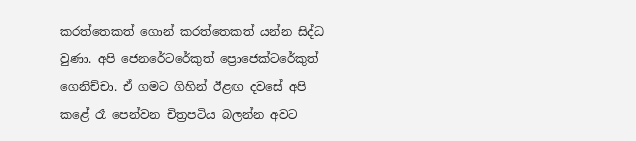කරත්තෙකත් ගොන් කරත්තෙකත් යන්න සිද්ධ වුණා. අපි ජෙනරේටරේකුත් ප්‍රොජෙක්ටරේකුත් ගෙනිච්චා. ඒ ගමට ගිහින් ඊළඟ දවසේ අපි කළේ රෑ පෙන්වන චිත්‍රපටිය බලන්න අවට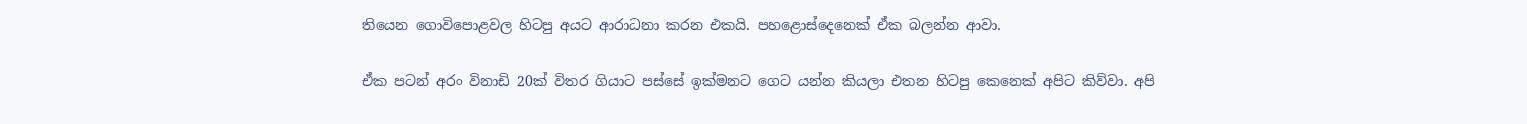තියෙන ගොවිපොළවල හිටපු අයට ආරාධනා කරන එකයි. පහළොස්දෙනෙක් ඒක බලන්න ආවා.

ඒක පටන් අරං විනාඩි 20ක් විතර ගියාට පස්සේ ඉක්මනට ගෙට යන්න කියලා එතන හිටපු කෙනෙක් අපිට කිව්වා. අපි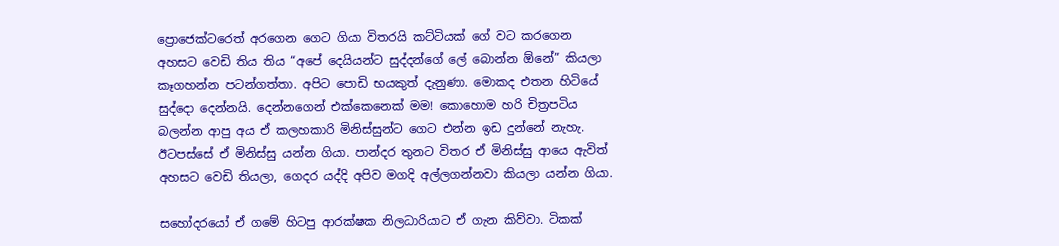ප්‍රොජෙක්ටරෙත් අරගෙන ගෙට ගියා විතරයි කට්ටියක් ගේ වට කරගෙන අහසට වෙඩි තිය තිය “අපේ දෙයියන්ට සුද්දන්ගේ ලේ බොන්න ඕනේ” කියලා කෑගහන්න පටන්ගත්තා. අපිට පොඩි භයකුත් දැනුණා. මොකද එතන හිටියේ සුද්දො දෙන්නයි. දෙන්නගෙන් එක්කෙනෙක් මම! කොහොම හරි චිත්‍රපටිය බලන්න ආපු අය ඒ කලහකාරි මිනිස්සුන්ට ගෙට එන්න ඉඩ දුන්නේ නැහැ. ඊටපස්සේ ඒ මිනිස්සු යන්න ගියා. පාන්දර තුනට විතර ඒ මිනිස්සු ආයෙ ඇවිත් අහසට වෙඩි තියලා, ගෙදර යද්දි අපිව මගදි අල්ලගන්නවා කියලා යන්න ගියා.

සහෝදරයෝ ඒ ගමේ හිටපු ආරක්ෂක නිලධාරියාට ඒ ගැන කිව්වා. ටිකක්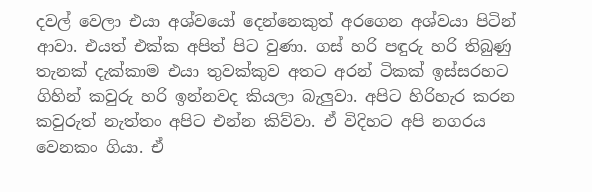දවල් වෙලා එයා අශ්වයෝ දෙන්නෙකුත් අරගෙන අශ්වයා පිටින් ආවා. එයත් එක්ක අපිත් පිට වුණා. ගස් හරි පඳුරු හරි තිබුණු තැනක් දැක්කාම එයා තුවක්කුව අතට අරන් ටිකක් ඉස්සරහට ගිහින් කවුරු හරි ඉන්නවද කියලා බැලුවා. අපිට හිරිහැර කරන කවුරුත් නැත්තං අපිට එන්න කිව්වා. ඒ විදිහට අපි නගරය වෙනකං ගියා. ඒ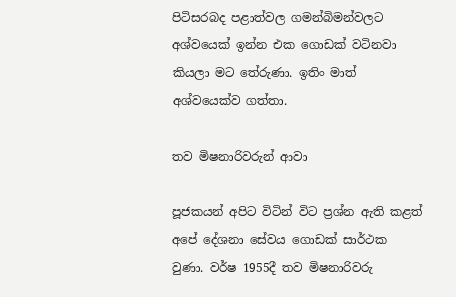පිටිසරබද පළාත්වල ගමන්බිමන්වලට අශ්වයෙක් ඉන්න එක ගොඩක් වටිනවා කියලා මට තේරුණා. ඉතිං මාත් අශ්වයෙක්ව ගත්තා.

තව මිෂනාරිවරුන් ආවා

පූජකයන් අපිට විටින් විට ප්‍රශ්න ඇති කළත් අපේ දේශනා සේවය ගොඩක් සාර්ථක වුණා. වර්ෂ 1955දී තව මිෂනාරිවරු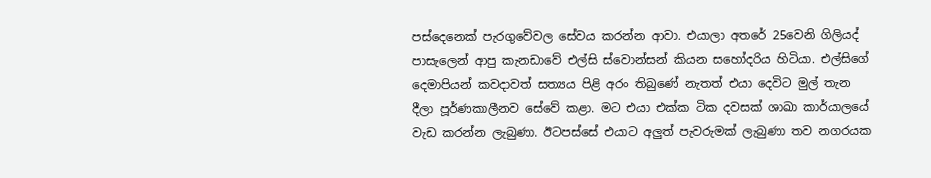පස්දෙනෙක් පැරගුවේවල සේවය කරන්න ආවා. එයාලා අතරේ 25වෙනි ගිලියද් පාසැලෙන් ආපු කැනඩාවේ එල්සි ස්වොන්සන් කියන සහෝදරිය හිටියා. එල්සිගේ දෙමාපියන් කවදාවත් සත්‍යය පිළි අරං තිබුණේ නැතත් එයා දෙවිට මුල් තැන දීලා පූර්ණකාලීනව සේවේ කළා. මට එයා එක්ක ටික දවසක් ශාඛා කාර්යාලයේ වැඩ කරන්න ලැබුණා. ඊටපස්සේ එයාට අලුත් පැවරුමක් ලැබුණා තව නගරයක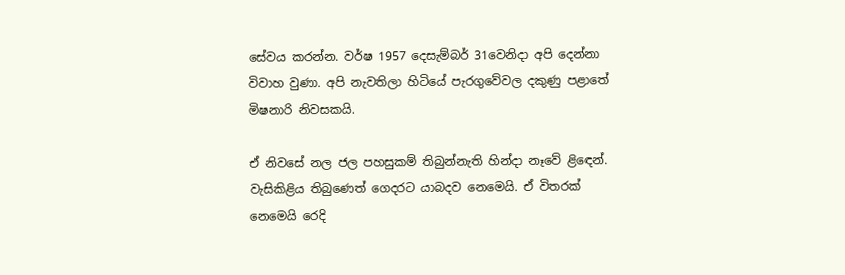සේවය කරන්න. වර්ෂ 1957 දෙසැම්බර් 31වෙනිදා අපි දෙන්නා විවාහ වුණා. අපි නැවතිලා හිටියේ පැරගුවේවල දකුණු පළාතේ මිෂනාරි නිවසකයි.

ඒ නිවසේ නල ජල පහසුකම් තිබුන්නැති හින්දා නෑවේ ළිඳෙන්. වැසිකිළිය තිබුණෙත් ගෙදරට යාබදව නෙමෙයි. ඒ විතරක් නෙමෙයි රෙදි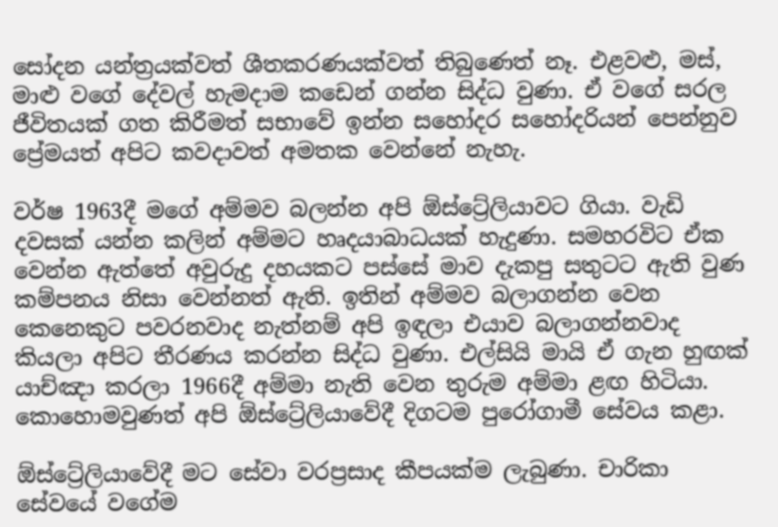සෝදන යන්ත්‍රයක්වත් ශීතකරණයක්වත් තිබුණෙත් නෑ. එළවළු, මස්, මාළු වගේ දේවල් හැමදාම කඩෙන් ගන්න සිද්ධ වුණා. ඒ වගේ සරල ජීවිතයක් ගත කිරීමත් සභාවේ ඉන්න සහෝදර සහෝදරියන් පෙන්නුව ප්‍රේමයත් අපිට කවදාවත් අමතක වෙන්නේ නැහැ.

වර්ෂ 1963දී මගේ අම්මව බලන්න අපි ඕස්ට්‍රේලියාවට ගියා. වැඩි දවසක් යන්න කලින් අම්මට හෘදයාබාධයක් හැදුණා. සමහරවිට ඒක වෙන්න ඇත්තේ අවුරුදු දහයකට පස්සේ මාව දැකපු සතුටට ඇති වුණ කම්පනය නිසා වෙන්නත් ඇති. ඉතින් අම්මව බලාගන්න වෙන කෙනෙකුට පවරනවාද නැත්නම් අපි ඉඳලා එයාව බලාගන්නවාද කියලා අපිට තීරණය කරන්න සිද්ධ වුණා. එල්සියි මායි ඒ ගැන හුඟක් යාච්ඤා කරලා 1966දී අම්මා නැති වෙන තුරුම අම්මා ළඟ හිටියා. කොහොමවුණත් අපි ඕස්ට්‍රේලියාවේදී දිගටම පුරෝගාමී සේවය කළා.

ඕස්ට්‍රේලියාවේදී මට සේවා වරප්‍රසාද කීපයක්ම ලැබුණා. චාරිකා සේවයේ වගේම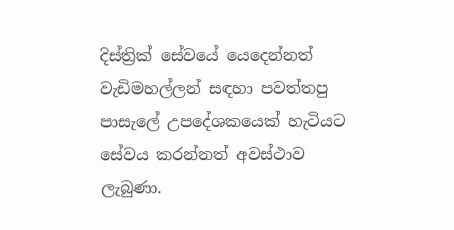දිස්ත්‍රික් සේවයේ යෙදෙන්නත් වැඩිමහල්ලන් සඳහා පවත්තපු පාසැලේ උපදේශකයෙක් හැටියට සේවය කරන්නත් අවස්ථාව ලැබුණා.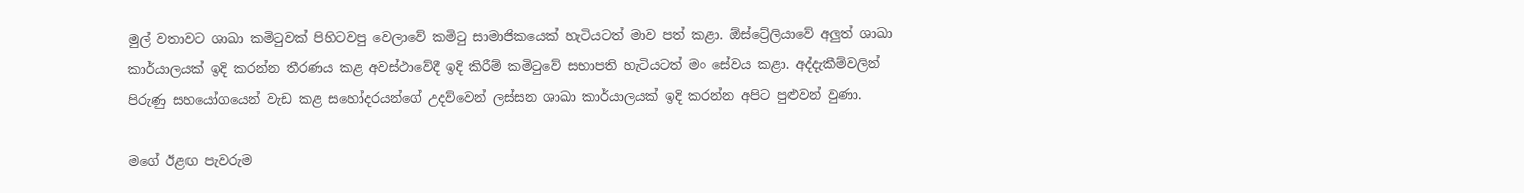මුල් වතාවට ශාඛා කමිටුවක් පිහිටවපු වෙලාවේ කමිටු සාමාජිකයෙක් හැටියටත් මාව පත් කළා. ඕස්ට්‍රේලියාවේ අලුත් ශාඛා කාර්යාලයක් ඉදි කරන්න තීරණය කළ අවස්ථාවේදී ඉදි කිරීම් කමිටුවේ සභාපති හැටියටත් මං සේවය කළා. අද්දැකීම්වලින් පිරුණු සහයෝගයෙන් වැඩ කළ සහෝදරයන්ගේ උදව්වෙන් ලස්සන ශාඛා කාර්යාලයක් ඉදි කරන්න අපිට පුළුවන් වුණා.

මගේ ඊළඟ පැවරුම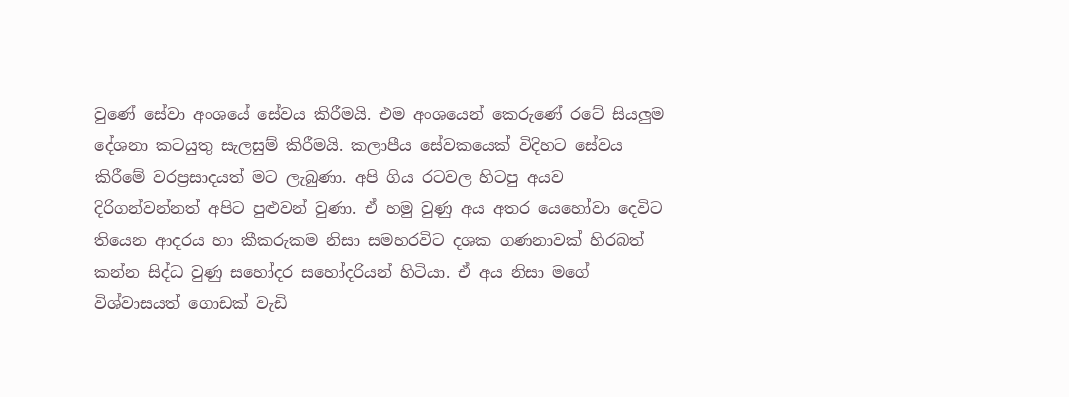වුණේ සේවා අංශයේ සේවය කිරීමයි. එම අංශයෙන් කෙරුණේ රටේ සියලුම දේශනා කටයුතු සැලසුම් කිරීමයි. කලාපීය සේවකයෙක් විදිහට සේවය කිරීමේ වරප්‍රසාදයත් මට ලැබුණා. අපි ගිය රටවල හිටපු අයව දිරිගන්වන්නත් අපිට පුළුවන් වුණා. ඒ හමු වුණු අය අතර යෙහෝවා දෙවිට තියෙන ආදරය හා කීකරුකම නිසා සමහරවිට දශක ගණනාවක් හිරබත් කන්න සිද්ධ වුණු සහෝදර සහෝදරියන් හිටියා. ඒ අය නිසා මගේ විශ්වාසයත් ගොඩක් වැඩි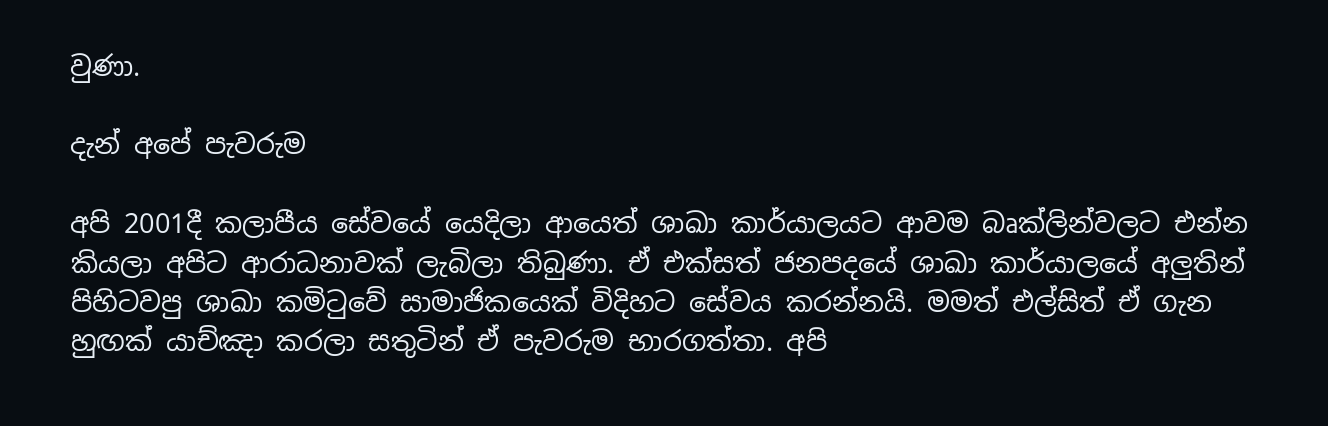වුණා.

දැන් අපේ පැවරුම

අපි 2001දී කලාපීය සේවයේ යෙදිලා ආයෙත් ශාඛා කාර්යාලයට ආවම බෘක්ලින්වලට එන්න කියලා අපිට ආරාධනාවක් ලැබිලා තිබුණා. ඒ එක්සත් ජනපදයේ ශාඛා කාර්යාලයේ අලුතින් පිහිටවපු ශාඛා කමිටුවේ සාමාජිකයෙක් විදිහට සේවය කරන්නයි. මමත් එල්සිත් ඒ ගැන හුඟක් යාච්ඤා කරලා සතුටින් ඒ පැවරුම භාරගත්තා. අපි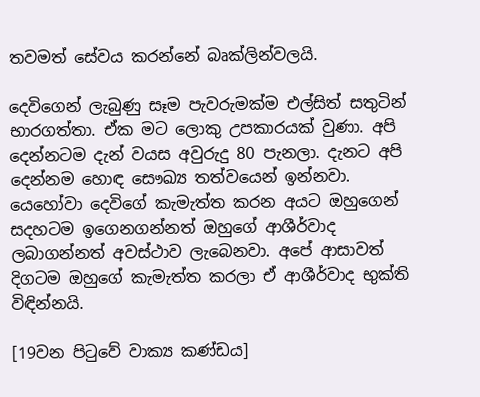තවමත් සේවය කරන්නේ බෘක්ලින්වලයි.

දෙවිගෙන් ලැබුණු සෑම පැවරුමක්ම එල්සිත් සතුටින් භාරගත්තා. ඒක මට ලොකු උපකාරයක් වුණා. අපි දෙන්නටම දැන් වයස අවුරුදු 80 පැනලා. දැනට අපි දෙන්නම හොඳ සෞඛ්‍ය තත්වයෙන් ඉන්නවා. යෙහෝවා දෙවිගේ කැමැත්ත කරන අයට ඔහුගෙන් සදහටම ඉගෙනගන්නත් ඔහුගේ ආශීර්වාද ලබාගන්නත් අවස්ථාව ලැබෙනවා. අපේ ආසාවත් දිගටම ඔහුගේ කැමැත්ත කරලා ඒ ආශීර්වාද භුක්ති විඳින්නයි.

[19වන පිටුවේ වාක්‍ය කණ්ඩය]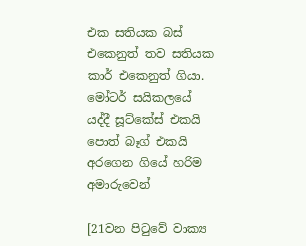එක සතියක බස් එකෙනුත් තව සතියක කාර් එකෙනුත් ගියා. මෝටර් සයිකලයේ යද්දී සූට්කේස් එකයි පොත් බෑග් එකයි අරගෙන ගියේ හරිම අමාරුවෙන්

[21වන පිටුවේ වාක්‍ය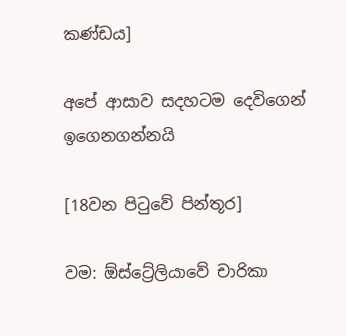කණ්ඩය]

අපේ ආසාව සදහටම දෙවිගෙන් ඉගෙනගන්නයි

[18වන පිටුවේ පින්තූර]

වම: ඕස්ට්‍රේලියාවේ චාරිකා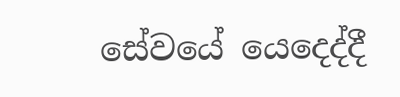සේවයේ යෙදෙද්දී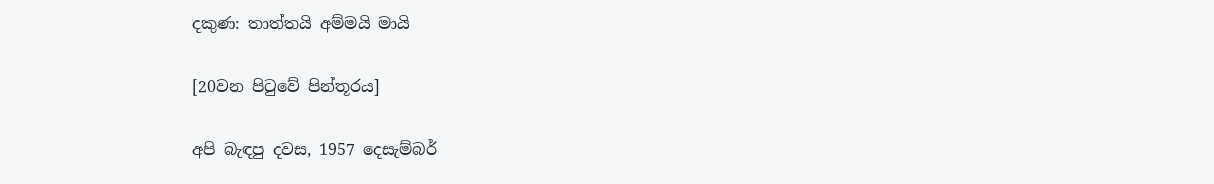දකුණ: තාත්තයි අම්මයි මායි

[20වන පිටුවේ පින්තූරය]

අපි බැඳපු දවස, 1957 දෙසැම්බර්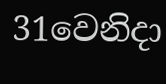31වෙනිදා